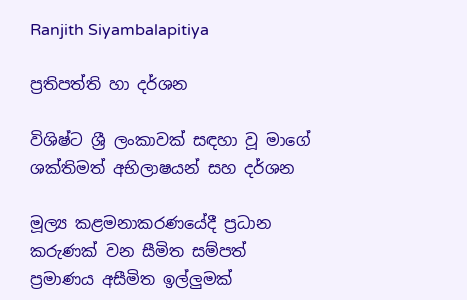Ranjith Siyambalapitiya

ප්‍රතිපත්ති හා දර්ශන

විශිෂ්ට ශ්‍රී ලංකාවක් සඳහා වූ මාගේ ශක්තිමත් අභිලාෂයන් සහ දර්ශන

මූල්‍ය කළමනාකරණයේදී ප්‍රධාන කරුණක් වන සීමිත සම්පත් ප්‍රමාණය අසීමිත ඉල්ලුමක්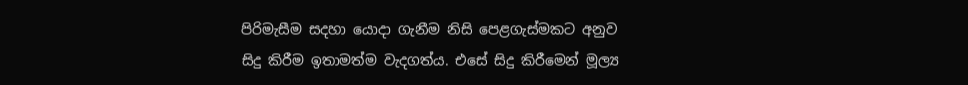පිරිමැසීම සදහා යොදා ගැනීම නිසි පෙළගැස්මකට අනුව සිදු කිරීම ඉතාමත්ම වැදගත්ය. එසේ සිදු කිරීමෙන් මූල්‍ය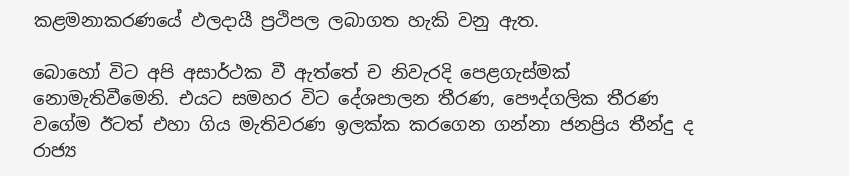කළමනාකරණයේ ඵලදායී ප්‍රථිපල ලබාගත හැකි වනු ඇත.

බොහෝ විට අපි අසාර්ථක වී ඇත්තේ ච නිවැරදි පෙළගැස්මක් නොමැතිවීමෙනි. එයට සමහර විට දේශපාලන තීරණ, පෞද්ගලික තීරණ වගේම ඊටත් එහා ගිය මැතිවරණ ඉලක්ක කරගෙන ගන්නා ජනප්‍රිය තීන්දු ද රාජ්‍ය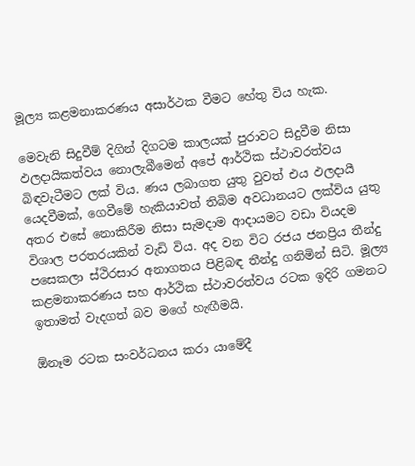මූල්‍ය කළමනාකරණය අසාර්ථක වීමට හේතු විය හැක.

මෙවැනි සිදුවීම් දිගින් දිගටම කාලයක් පුරාවට සිදුවීම නිසා ඵලදායිකත්වය නොලැබීමෙන් අපේ ආර්ථික ස්ථාවරත්වය බිඳවැටීමට ලක් විය. ණය ලබාගත යුතු වුවත් එය ඵලදායී යෙදවීමක්, ගෙවීමේ හැකියාවත් තිබිම අවධානයට ලක්විය යුතු අතර එසේ නොකිරීම නිසා සැමදාම ආදායමට වඩා වියදම විශාල පරතරයකින් වැඩි විය. අද වන විට රජය ජනප්‍රිය තීන්දු පසෙකලා ස්ථිරසාර අනාගතය පිළිබඳ තීන්දු ගනිමින් සිටි. මූල්‍ය කළමනාකරණය සහ ආර්ථික ස්ථාවරත්වය රටක ඉදිරි ගමනට ඉතාමත් වැදගත් බව මගේ හැඟීමයි.

ඕනෑම රටක සංවර්ධනය කරා යාමේදී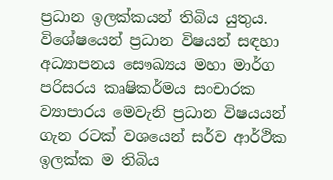ප්‍රධාන ඉලක්කයන් තිබිය යුතුය. විශේෂයෙන් ප්‍රධාන විෂයන් සඳහා අධ්‍යාපනය සෞඛ්‍යය මහා මාර්ග පරිසරය කෘෂිකර්මය සංචාරක ව්‍යාපාරය මෙවැනි ප්‍රධාන විෂයයන් ගැන රටක් වශයෙන් සර්ව ආර්ථික ඉලක්ක ම තිබිය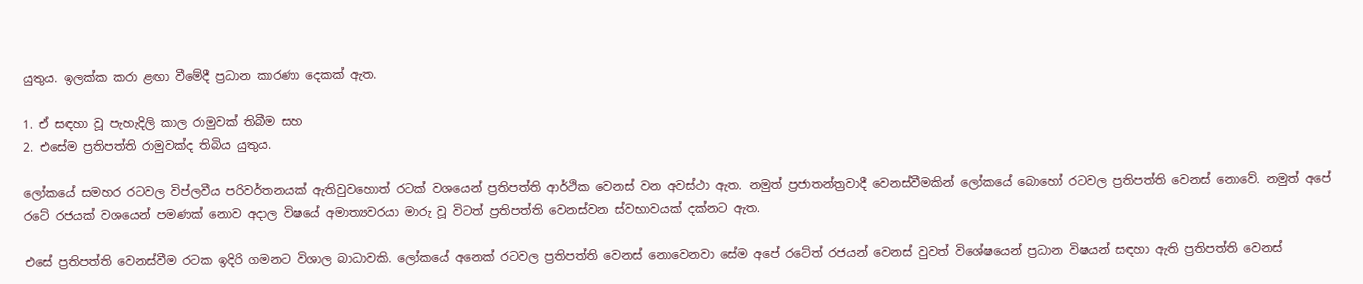යුතුය. ඉලක්ක කරා ළඟා වීමේදී ප්‍රධාන කාරණා දෙකක් ඇත.

1. ඒ සඳහා වූ පැහැදිලි කාල රාමුවක් තිබීම සහ
2. එසේම ප්‍රතිපත්ති රාමුවක්ද තිබිය යුතුය.

ලෝකයේ සමහර රටවල විප්ලවීය පරිවර්තනයක් ඇතිවුවහොත් රටක් වශයෙන් ප්‍රතිපත්ති ආර්ථික වෙනස් වන අවස්ථා ඇත. නමුත් ප්‍රජාතන්ත්‍රවාදී වෙනස්වීමකින් ලෝකයේ බොහෝ රටවල ප්‍රතිපත්ති වෙනස් නොවේ. නමුත් අපේ රටේ රජයක් වශයෙන් පමණක් නොව අදාල විෂයේ අමාත්‍යවරයා මාරු වූ විටත් ප්‍රතිපත්ති වෙනස්වන ස්වභාවයක් දක්නට ඇත.

එසේ ප්‍රතිපත්ති වෙනස්වීම රටක ඉදිරි ගමනට විශාල බාධාවකි. ලෝකයේ අනෙක් රටවල ප්‍රතිපත්ති වෙනස් නොවෙනවා සේම අපේ රටේත් රජයන් වෙනස් වුවත් විශේෂයෙන් ප්‍රධාන විෂයන් සඳහා ඇති ප්‍රතිපත්ති වෙනස්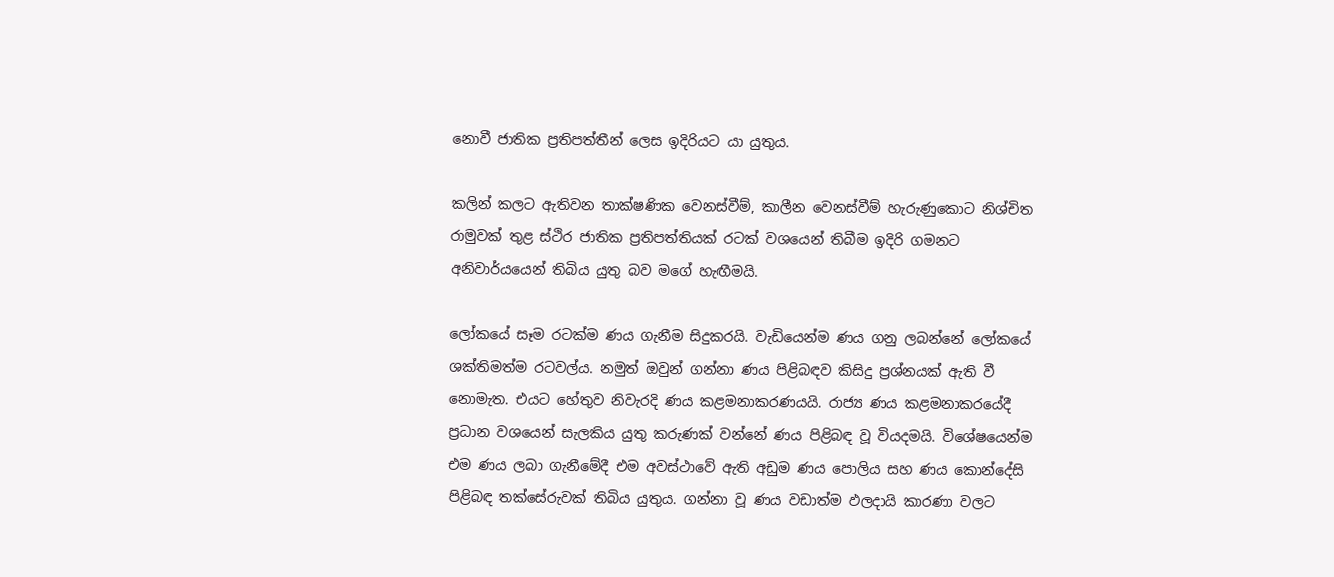නොවී ජාතික ප්‍රතිපත්තීන් ලෙස ඉදිරියට යා යුතුය.

කලින් කලට ඇතිවන තාක්ෂණික වෙනස්වීම්, කාලීන වෙනස්වීම් හැරුණුකොට නිශ්චිත රාමුවක් තුළ ස්ථිර ජාතික ප්‍රතිපත්තියක් රටක් වශයෙන් තිබීම ඉදිරි ගමනට අනිවාර්යයෙන් තිබිය යුතු බව මගේ හැඟීමයි.

ලෝකයේ සෑම රටක්ම ණය ගැනීම සිදුකරයි. වැඩියෙන්ම ණය ගනු ලබන්නේ ලෝකයේ ශක්තිමත්ම රටවල්ය. නමුත් ඔවුන් ගන්නා ණය පිළිබඳව කිසිදු ප්‍රශ්නයක් ඇති වී නොමැත. එයට හේතුව නිවැරදි ණය කළමනාකරණයයි. රාජ්‍ය ණය කළමනාකරයේදී ප්‍රධාන වශයෙන් සැලකිය යුතු කරුණක් වන්නේ ණය පිළිබඳ වූ වියදමයි. විශේෂයෙන්ම එම ණය ලබා ගැනීමේදී එම අවස්ථාවේ ඇති අඩුම ණය පොලිය සහ ණය කොන්දේසි පිළිබඳ තක්සේරුවක් තිබිය යුතුය. ගන්නා වූ ණය වඩාත්ම ඵලදායි කාරණා වලට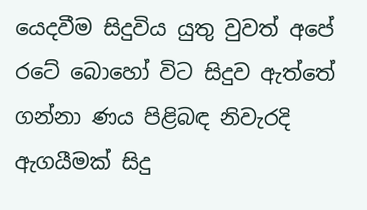යෙදවීම සිදුවිය යුතු වුවත් අපේ රටේ බොහෝ විට සිදුව ඇත්තේ ගන්නා ණය පිළිබඳ නිවැරදි ඇගයීමක් සිදු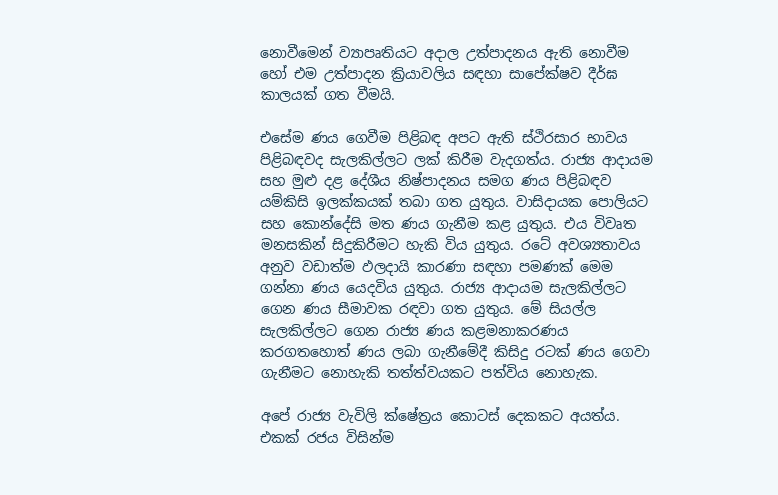නොවීමෙන් ව්‍යාපෘතියට අදාල උත්පාදනය ඇති නොවීම හෝ එම උත්පාදන ක්‍රියාවලිය සඳහා සාපේක්ෂව දීර්ඝ කාලයක් ගත වීමයි.

එසේම ණය ගෙවීම පිළිබඳ අපට ඇති ස්ථිරසාර භාවය පිළිබඳවද සැලකිල්ලට ලක් කිරීම වැදගත්ය. රාජ්‍ය ආදායම සහ මුළු දළ දේශීය නිෂ්පාදනය සමග ණය පිළිබඳව යම්කිසි ඉලක්කයක් තබා ගත යුතුය. වාසිදායක පොලියට සහ කොන්දේසි මත ණය ගැනීම කළ යුතුය. එය විවෘත මනසකින් සිදුකිරීමට හැකි විය යුතුය. රටේ අවශ්‍යතාවය අනුව වඩාත්ම ඵලදායි කාරණා සඳහා පමණක් මෙම ගන්නා ණය යෙදවිය යුතුය. රාජ්‍ය ආදායම සැලකිල්ලට ගෙන ණය සීමාවක රඳවා ගත යුතුය. මේ සියල්ල සැලකිල්ලට ගෙන රාජ්‍ය ණය කළමනාකරණය කරගතහොත් ණය ලබා ගැනීමේදී කිසිදු රටක් ණය ගෙවා ගැනීමට නොහැකි තත්ත්වයකට පත්විය නොහැක.

අපේ රාජ්‍ය වැවිලි ක්ෂේත්‍රය කොටස් දෙකකට අයත්ය. එකක් රජය විසින්ම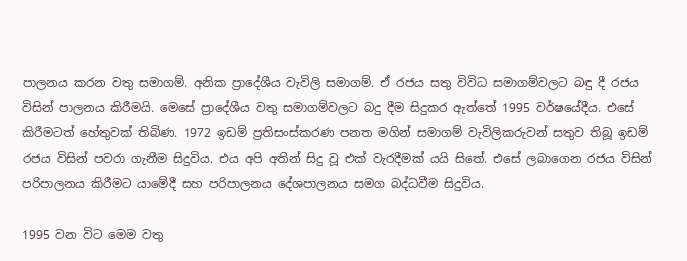පාලනය කරන වතු සමාගම්. අනික ප්‍රාදේශීය වැවිලි සමාගම්. ඒ රජය සතු විවිධ සමාගම්වලට බඳු දී රජය විසින් පාලනය කිරීමයි. මෙසේ ප්‍රාදේශීය වතු සමාගම්වලට බදු දීම සිදුකර ඇත්තේ 1995 වර්ෂයේදීය. එසේ කිරීමටත් හේතුවක් තිබිණ. 1972 ඉඩම් ප්‍රතිසංස්කරණ පනත මගින් සමාගම් වැවිලිකරුවන් සතුව තිබූ ඉඩම් රජය විසින් පවරා ගැනීම සිදුවිය. එය අපි අතින් සිදු වූ එක් වැරදීමක් යයි සිතේ. එසේ ලබාගෙන රජය විසින් පරිපාලනය කිරීමට යාමේදී සහ පරිපාලනය දේශපාලනය සමග බද්ධවීම සිදුවිය.

1995 වන විට මෙම වතු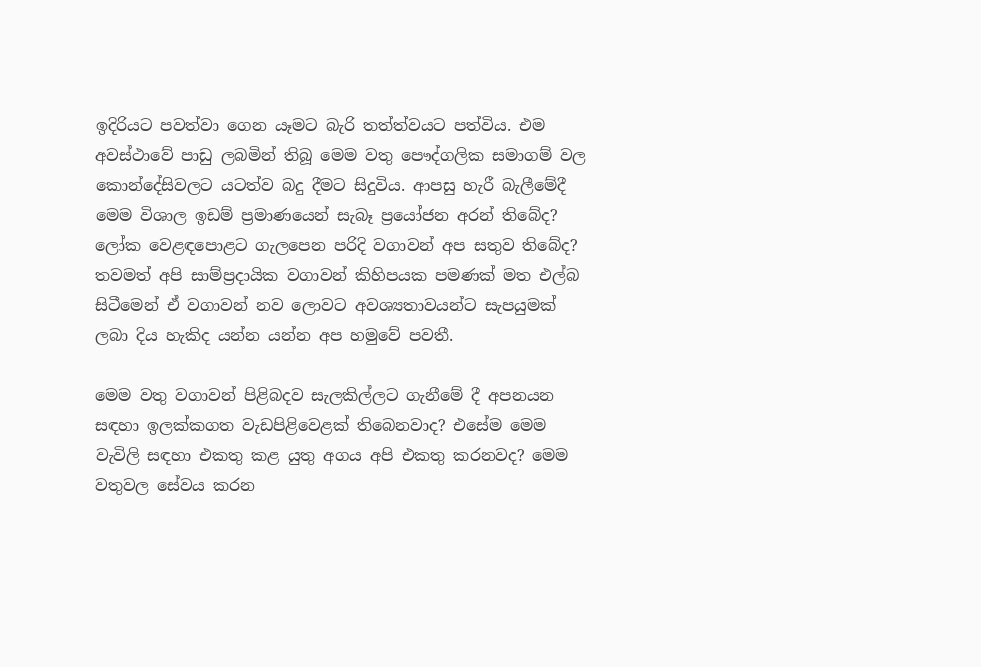ඉදිරියට පවත්වා ගෙන යෑමට බැරි තත්ත්වයට පත්විය. එම අවස්ථාවේ පාඩු ලබමින් තිබූ මෙම වතු පෞද්ගලික සමාගම් වල කොන්දේසිවලට යටත්ව බදු දීමට සිදුවිය. ආපසු හැරී බැලීමේදී මෙම විශාල ඉඩම් ප්‍රමාණයෙන් සැබෑ ප්‍රයෝජන අරන් තිබේද? ලෝක වෙළඳපොළට ගැලපෙන පරිදි වගාවන් අප සතුව තිබේද? තවමත් අපි සාම්ප්‍රදායික වගාවන් කිහිපයක පමණක් මත එල්බ සිටීමෙන් ඒ වගාවන් නව ලොවට අවශ්‍යතාවයන්ට සැපයුමක් ලබා දිය හැකිද යන්න යන්න අප හමුවේ පවතී.

මෙම වතු වගාවන් පිළිබදව සැලකිල්ලට ගැනීමේ දී අපනයන සඳහා ඉලක්කගත වැඩපිළිවෙළක් තිබෙනවාද? එසේම මෙම වැවිලි සඳහා එකතු කළ යුතු අගය අපි එකතු කරනවද? මෙම වතුවල සේවය කරන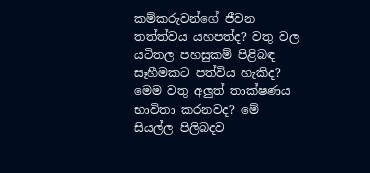කම්කරුවන්ගේ ජීවන තත්ත්වය යහපත්ද? වතු වල යටිතල පහසුකම් පිළිබඳ සෑහීමකට පත්විය හැකිද? මෙම වතු අලුත් තාක්ෂණය භාවිතා කරනවද? මේ සියල්ල පිලිබදව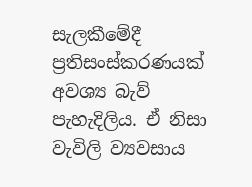සැලකීමේදී ප්‍රතිසංස්කරණයක් අවශ්‍ය බැව් පැහැදිලිය. ඒ නිසා වැවිලි ව්‍යවසාය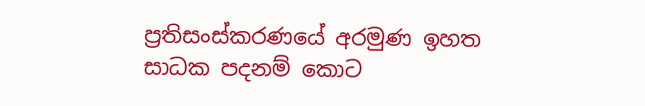ප්‍රතිසංස්කරණයේ අරමුණ ඉහත සාධක පදනම් කොට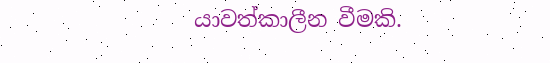යාවත්කාලීන වීමකි.